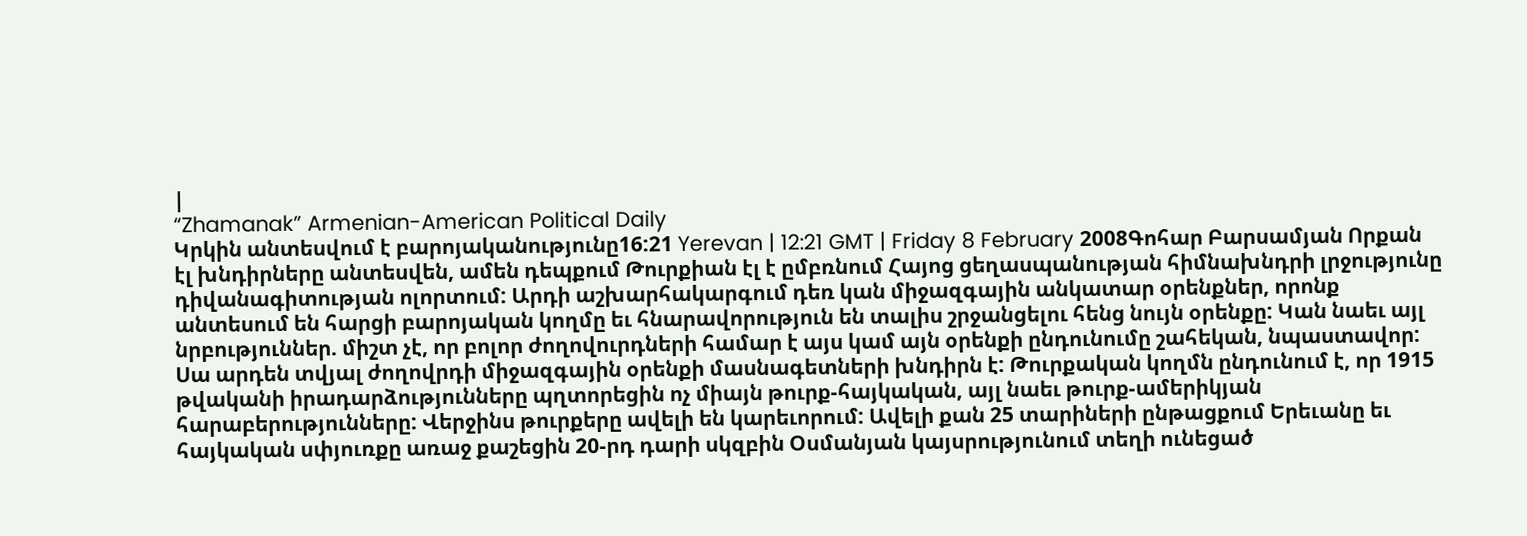|
“Zhamanak” Armenian-American Political Daily
Կրկին անտեսվում է բարոյականությունը16:21 Yerevan | 12:21 GMT | Friday 8 February 2008Գոհար Բարսամյան Որքան էլ խնդիրները անտեսվեն, ամեն դեպքում Թուրքիան էլ է ըմբռնում Հայոց ցեղասպանության հիմնախնդրի լրջությունը դիվանագիտության ոլորտում: Արդի աշխարհակարգում դեռ կան միջազգային անկատար օրենքներ, որոնք անտեսում են հարցի բարոյական կողմը եւ հնարավորություն են տալիս շրջանցելու հենց նույն օրենքը: Կան նաեւ այլ նրբություններ. միշտ չէ, որ բոլոր ժողովուրդների համար է այս կամ այն օրենքի ընդունումը շահեկան, նպաստավոր: Սա արդեն տվյալ ժողովրդի միջազգային օրենքի մասնագետների խնդիրն է: Թուրքական կողմն ընդունում է, որ 1915 թվականի իրադարձությունները պղտորեցին ոչ միայն թուրք-հայկական, այլ նաեւ թուրք-ամերիկյան հարաբերությունները: Վերջինս թուրքերը ավելի են կարեւորում: Ավելի քան 25 տարիների ընթացքում Երեւանը եւ հայկական սփյուռքը առաջ քաշեցին 20-րդ դարի սկզբին Օսմանյան կայսրությունում տեղի ունեցած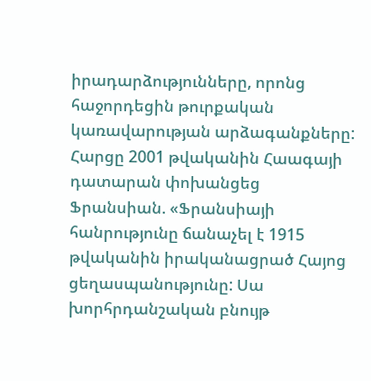իրադարձությունները, որոնց հաջորդեցին թուրքական կառավարության արձագանքները: Հարցը 2001 թվականին Հաագայի դատարան փոխանցեց Ֆրանսիան. «Ֆրանսիայի հանրությունը ճանաչել է 1915 թվականին իրականացրած Հայոց ցեղասպանությունը: Սա խորհրդանշական բնույթ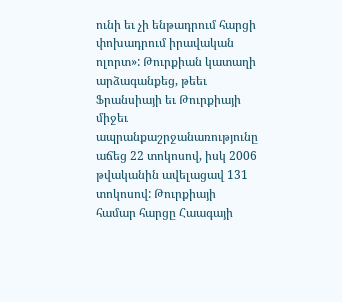ունի եւ չի ենթադրում հարցի փոխադրում իրավական ոլորտ»: Թուրքիան կատաղի արձագանքեց, թեեւ Ֆրանսիայի եւ Թուրքիայի միջեւ ապրանքաշրջանառությունը աճեց 22 տոկոսով, իսկ 2006 թվականին ավելացավ 131 տոկոսով: Թուրքիայի համար հարցը Հաագայի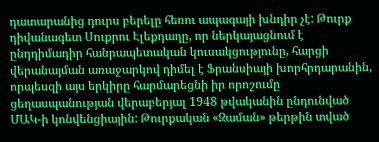դատարանից դուրս բերելը հեռու ապագայի խնդիր չէ: Թուրք դիվանագետ Սուքրու Էլեքդաղը, որ ներկայացնում է ընդդիմադիր հանրապետական կուսակցությունը, հարցի վերանայման առաջարկով դիմել է Ֆրանսիայի խորհրդարանին, որպեսզի այս երկիրը հարմարեցնի իր որոշումը ցեղասպանության վերաբերյալ 1948 թվականին ընդունված ՄԱԿ-ի կոնվենցիային: Թուրքական «Զաման» թերթին տված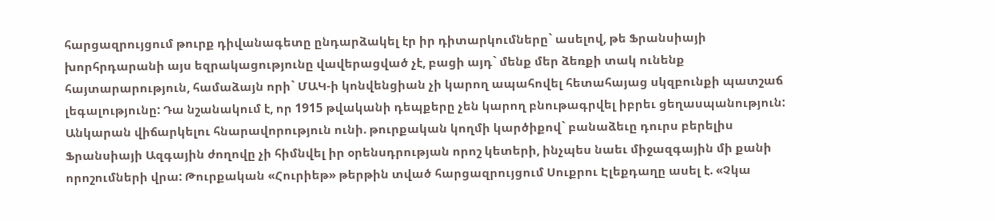հարցազրույցում թուրք դիվանագետը ընդարձակել էր իր դիտարկումները` ասելով, թե Ֆրանսիայի խորհրդարանի այս եզրակացությունը վավերացված չէ, բացի այդ` մենք մեր ձեռքի տակ ունենք հայտարարություն, համաձայն որի` ՄԱԿ-ի կոնվենցիան չի կարող ապահովել հետահայաց սկզբունքի պատշաճ լեգալությունը: Դա նշանակում է, որ 1915 թվականի դեպքերը չեն կարող բնութագրվել իբրեւ ցեղասպանություն: Անկարան վիճարկելու հնարավորություն ունի. թուրքական կողմի կարծիքով` բանաձեւը դուրս բերելիս Ֆրանսիայի Ազգային ժողովը չի հիմնվել իր օրենսդրության որոշ կետերի, ինչպես նաեւ միջազգային մի քանի որոշումների վրա: Թուրքական «Հուրիեթ» թերթին տված հարցազրույցում Սուքրու Էլեքդաղը ասել է. «Չկա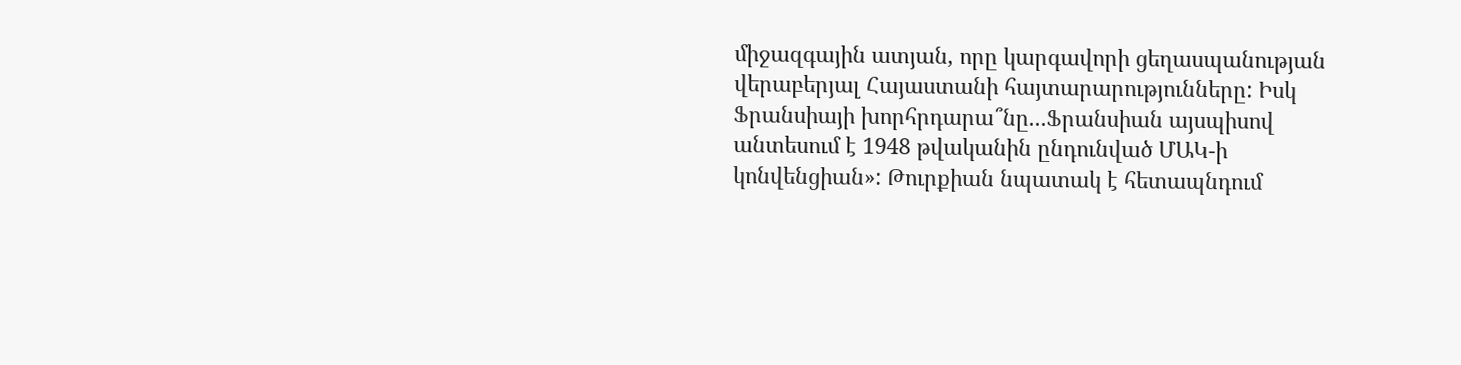միջազգային ատյան, որը կարգավորի ցեղասպանության վերաբերյալ Հայաստանի հայտարարությունները: Իսկ Ֆրանսիայի խորհրդարա՞նը...Ֆրանսիան այսպիսով անտեսում է 1948 թվականին ընդունված ՄԱԿ-ի կոնվենցիան»: Թուրքիան նպատակ է հետապնդում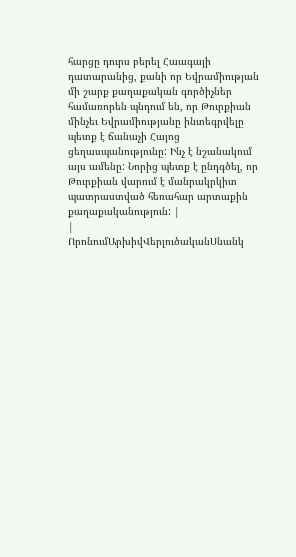հարցը դուրս բերել Հաագայի դատարանից, քանի որ Եվրամիության մի շարք քաղաքական գործիչներ համառորեն պնդում են, որ Թուրքիան մինչեւ Եվրամիությանը ինտեգրվելը պետք է ճանաչի Հայոց ցեղասպանությունը: Ինչ է նշանակում այս ամենը: Նորից պետք է ընդգծել, որ Թուրքիան վարում է մանրակրկիտ պատրաստված հեռահար արտաքին քաղաքականություն: |
|
ՈրոնումԱրխիվՎերլուծականՍնանկ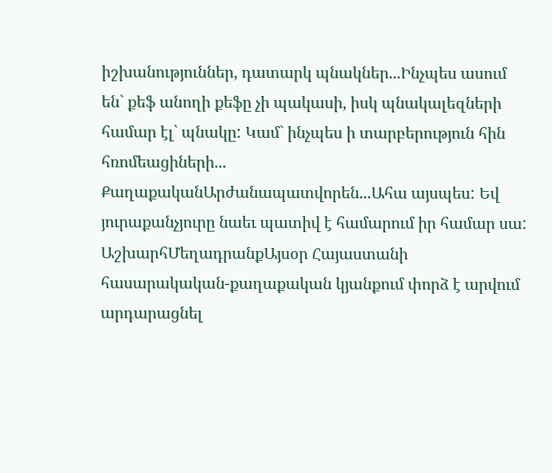իշխանություններ, դատարկ պնակներ...Ինչպես ասում են` քեֆ անողի քեֆը չի պակասի, իսկ պնակալեզների համար էլ` պնակը: Կամ` ինչպես ի տարբերություն հին հռոմեացիների... ՔաղաքականԱրժանապատվորեն...Ահա այսպես: Եվ յուրաքանչյուրը նաեւ պատիվ է համարում իր համար սա: ԱշխարհՄեղադրանքԱյսօր Հայաստանի հասարակական-քաղաքական կյանքում փորձ է արվում արդարացնել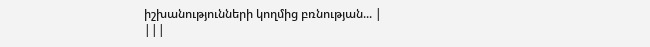իշխանությունների կողմից բռնության... |
|||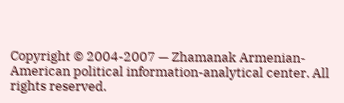Copyright © 2004-2007 — Zhamanak Armenian-American political information-analytical center. All rights reserved.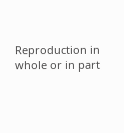Reproduction in whole or in part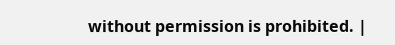without permission is prohibited. |